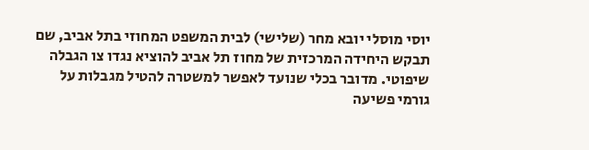יוסי מוסלי יובא מחר (שלישי) לבית המשפט המחוזי בתל אביב, שם תבקש היחידה המרכזית של מחוז תל אביב להוציא נגדו צו הגבלה שיפוטי. מדובר בכלי שנועד לאפשר למשטרה להטיל מגבלות על גורמי פשיעה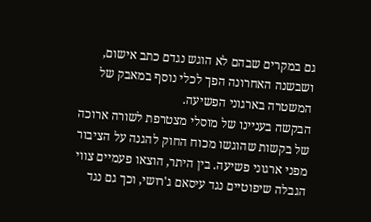גם במקרים שבהם לא הוגש נגדם כתב אישום, ושבשנה האחרונה הפך לכלי נוסף במאבק של המשטרה בארגוני הפשיעה.
הבקשה בעניינו של מוסלי מצטרפת לשורה ארוכה של בקשות שהוגשו מכוח החוק להגנה על הציבור מפני ארגוני פשיעה. בין היתר, הוצאו פעמיים צווי הגבלה שיפוטיים נגד עיסאם ג'רושי, וכך גם נגד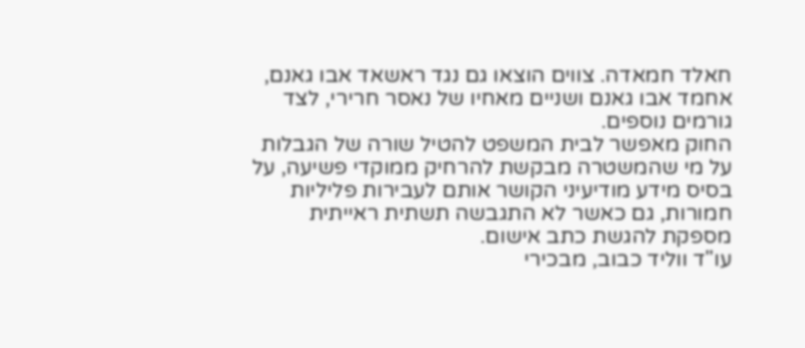חאלד חמאדה. צווים הוצאו גם נגד ראשאד אבו גאנם, אחמד אבו גאנם ושניים מאחיו של נאסר חרירי, לצד גורמים נוספים.
החוק מאפשר לבית המשפט להטיל שורה של הגבלות על מי שהמשטרה מבקשת להרחיק ממוקדי פשיעה, על בסיס מידע מודיעיני הקושר אותם לעבירות פליליות חמורות, גם כאשר לא התגבשה תשתית ראייתית מספקת להגשת כתב אישום.
עו"ד ווליד כבוב, מבכירי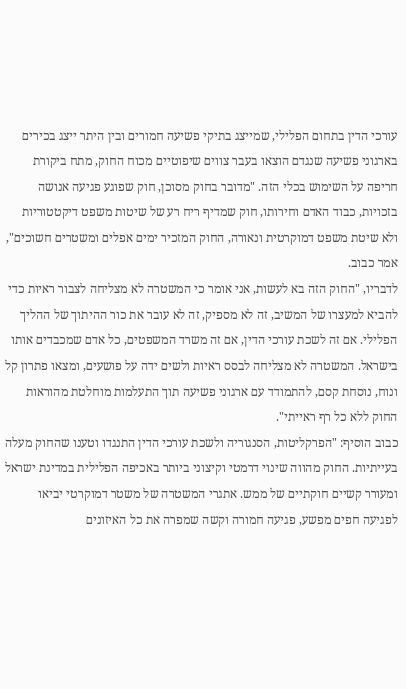עורכי הדין בתחום הפלילי, שמייצג בתיקי פשיעה חמורים ובין היתר ייצג בכירים בארגוני פשיעה שנגדם הוצאו בעבר צווים שיפוטיים מכוח החוק, מתח ביקורת חריפה על השימוש בכלי הזה. "מדובר בחוק מסוכן, חוק שפוגע פגיעה אנושה בזכויות, כבוד האדם וחירותו, חוק שמדיף ריח רע של שיטות משפט דיקטטוריות ולא שיטת משפט דמוקרטית ונאורה, החוק המזכיר ימים אפלים ומשטרים חשוכים", אמר כבוב.
לדבריו, "החוק הזה בא לעשות, אני אומר כי המשטרה לא מצליחה לצבור ראיות כדי להביא למעצרו של המשיב, זה לא מספיק, זה לא עובר את כור ההיתוך של ההליך הפלילי. אם זה לשכת עורכי הדין, אם זה משרד המשפטים, כל אדם שמכבדים אותו בישראל. המשטרה לא מצליחה לבסס ראיות ולשים ידה על פושעים, ומצאו פתרון קל ונוח, נוסחת קסם, להתמודד עם ארגוני פשיעה תוך התעלמות מוחלטת מהוראות החוק ללא כל רף ראייתי".
כבוב הוסיף: "הפרקליטות, הסנגוריה ולשכת עורכי הדין התנגדו וטענו שהחוק מעלה בעייתיות. החוק מהווה שינוי דרמטי וקיצוני ביותר באכיפה הפלילית במדינת ישראל ומעורר קשיים חוקתיים של ממש. אתגרי המשטרה של משטר דמוקרטי יביאו לפגיעה חפים מפשע, פגיעה חמורה וקשה שמפרה את כל האיזונים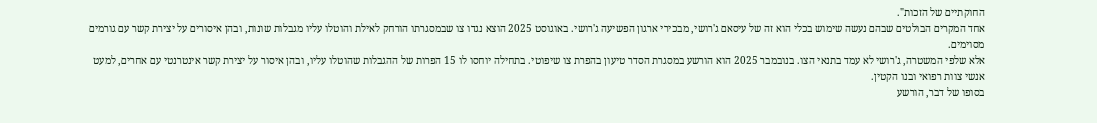החוקתיים של הזכות".
אחד המקרים הבולטים שבהם נעשה שימוש בכלי הוא זה של עיסאם ג'רושי, מבכירי ארגון הפשיעה ג'רושי. באוגוסט 2025 הוצא נגדו צו שבמסגרתו הורחק לאילת והוטלו עליו מגבלות שונות, ובהן איסורים על יצירת קשר עם גורמים מסוימים.
אלא שלפי המשטרה, ג'רושי לא עמד בתנאי הצו. בנובמבר 2025 הוא הורשע במסגרת הסדר טיעון בהפרת צו שיפוטי. בתחילה יוחסו לו 15 הפרות של ההגבלות שהוטלו עליו, ובהן איסור על יצירת קשר אינטרנטי עם אחרים, למעט אנשי צוות רפואי ובנו הקטין.
בסופו של דבר, הורשע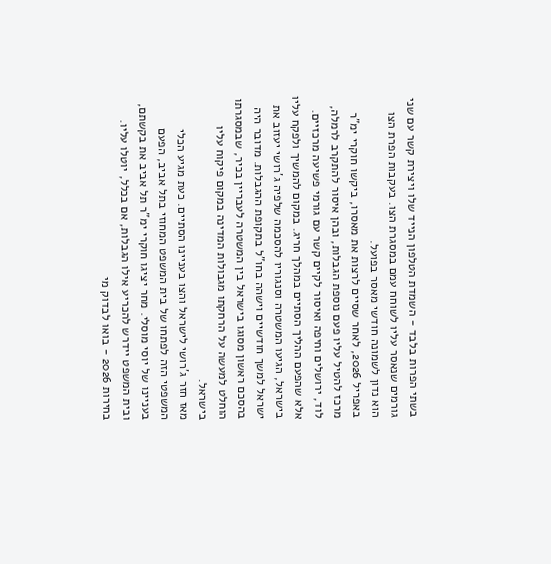בשתי הפרות בלבד - השמדת הטלפון הנייד שלו ויצירת קשר עם שני גורמים שנאסר עליו לשוחח עמם במסגרת הצו. בעקבות הפרת הצו הוא נדון לשמונה חודשי מאסר בפועל.
באפריל 2026, לאחר שסיים לרצות את מאסרו, ביקשו חוקרי ימ"ר מרכז להטיל עליו פעם נוספת הגבלות, ובהן איסור להתקרב לרמלה, לוד, ירושלים וחיפה ואיסור לקיים קשר עם גורמי פשיעה מרכזיים.
אלא שהפעם ההליך הסתיים במהלך חריג. במקום להמשיך ולפקח עליו בישראל, הגיעו המשטרה וסנגוריו להסכמה שלפיה ג'רושי יעזוב את ישראל למשך חודשיים וישהה בחו"ל בתקופת ההגבלות. מדובר היה בהסכם ראשון מסוגו בישראל בין המשטרה לעבריין בכיר, שבמסגרתו הוחלט למעשה על הרחקתו מגבולות המדינה במקום פיקוח עליו בישראל.
מאז חזר ג'רושי לישראל והצו בעניינו הסתיים. כעת מגיע הכלי המשפטי הזה לפתחו של בית המשפט המחוזי בתל אביב, הפעם בעניינו של יוסי מוסלי. מחר יציגו חוקרי ימ"ר תל אביב את בקשתם, ובית המשפט יידרש להכריע אילו הגבלות, אם בכלל, יוטלו עליו.
בחירות 2026 - בואו לבדוק מי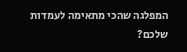המפלגה שהכי מתאימה לעמדות שלכם?